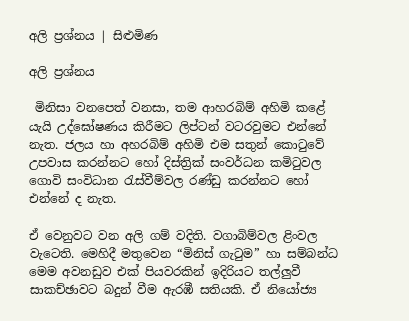අලි ප්‍රශ්නය | සිළුමිණ

අලි ප්‍රශ්නය

 මිනිසා වනපෙත් වනසා, තම ආහරබිම් අහිමි කළේ යැයි උද්ඝෝෂණය කිරීමට ලිප්ටන් වටරවුමට එන්නේ නැත. ජලය හා අහරබිම් අහිමි එම සතුන් කොටුවේ උපවාස කරන්නට හෝ දිස්ත්‍රික් සංවර්ධන කමිටුවල ගොවි සංවිධාන රැස්වීම්වල රණ්ඩු කරන්නට හෝ එන්නේ ද නැත.

ඒ වෙනුවට වන අලි ගම් වදිති. වගාබිම්වල ළිංවල වැටෙති. මෙහිදී මතුවෙන “මිනිස් ගැටුම” හා සම්බන්ධ මෙම අවනඩුව එක් පියවරකින් ඉදිරියට තල්ලුවී සාකච්ඡාවට බදුන් වීම ඇරඹී සතියකි. ඒ නියෝජ්‍ය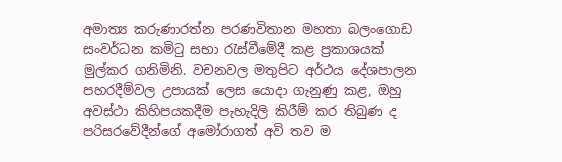අමාත්‍ය කරුණාරත්න පරණවිතාන මහතා බලංගොඩ සංවර්ධන කමිටු සභා රැස්වීමේදී කළ ප්‍රකාශයක් මුල්කර ගනිමිනි. වචනවල මතුපිට අර්ථය දේශපාලන පහරදීම්වල උපායක් ලෙස යොදා ගැනුණු කළ, ඔහු අවස්ථා කිහිපයකදීම පැහැදිලි කිරීම් කර තිබුණ ද පරිසරවේදීන්ගේ අමෝරාගත් අවි තව ම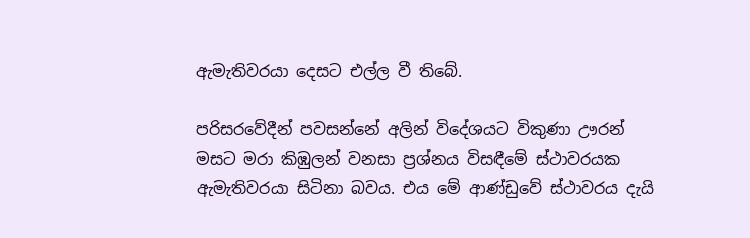ඇමැතිවරයා දෙසට එල්ල වී තිබේ.

පරිසරවේදීන් පවසන්නේ අලින් විදේශයට විකුණා ඌරන් මසට මරා කිඹුලන් වනසා ප්‍රශ්නය විසඳීමේ ස්ථාවරයක ඇමැතිවරයා සිටිනා බවය. එය මේ ආණ්ඩුවේ ස්ථාවරය දැයි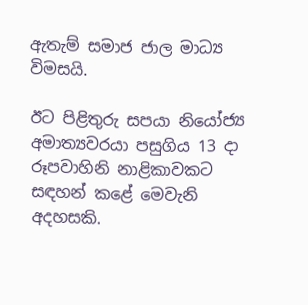ඇතැම් සමාජ ජාල මාධ්‍ය විමසයි.

ඊට පිළිතුරු සපයා නියෝජ්‍ය අමාත්‍යවරයා පසුගිය 13 දා රූපවාහිනි නාළිකාවකට සඳහන් කළේ මෙවැනි අදහසකි.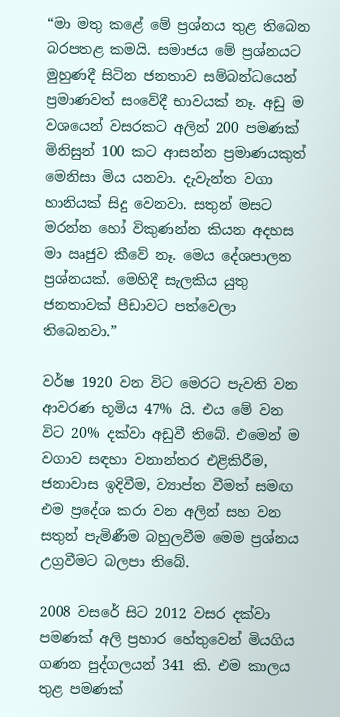“මා මතු කළේ මේ ප්‍රශ්නය තුළ තිබෙන බරපතළ කමයි. සමාජය මේ ප්‍රශ්නයට මුහුණදී සිටින ජනතාව සම්බන්ධයෙන් ප්‍රමාණවත් සංවේදී භාවයක් නෑ. අඩු ම වශයෙන් වසරකට අලින් 200 පමණක් මිනිසුන් 100 කට ආසන්න ප්‍රමාණයකුත් මෙනිසා මිය යනවා. දැවැන්ත වගා හානියක් සිදු වෙනවා. සතුන් මසට මරන්න හෝ විකුණන්න කියන අදහස මා ඍජුව කීවේ නෑ. මෙය දේශපාලන ප්‍රශ්නයක්. මෙහිදී සැලකිය යුතු ජනතාවක් පීඩාවට පත්වෙලා තිබෙනවා.”

වර්ෂ 1920 වන විට මෙරට පැවති වන ආවරණ භූමිය 47% යි. එය මේ වන විට 20% දක්වා අඩුවී තිබේ. එමෙන් ම වගාව සඳහා වනාන්තර එළිකිරීම, ජනාවාස ඉදිවීම, ව්‍යාප්ත වීමත් සමඟ එම ප්‍රදේශ කරා වන අලින් සහ වන සතුන් පැමිණීම බහුලවීම මෙම ප්‍රශ්නය උග්‍රවීමට බලපා තිබේ.

2008 වසරේ සිට 2012 වසර දක්වා පමණක් අලි ප්‍රහාර හේතුවෙන් මියගිය ගණන පුද්ගලයන් 341 කි. එම කාලය තුළ පමණක්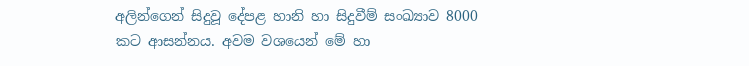අලින්ගෙන් සිදුවූ දේපළ හානි හා සිදුවීම් සංඛ්‍යාව 8000 කට ආසන්නය. අවම වශයෙන් මේ හා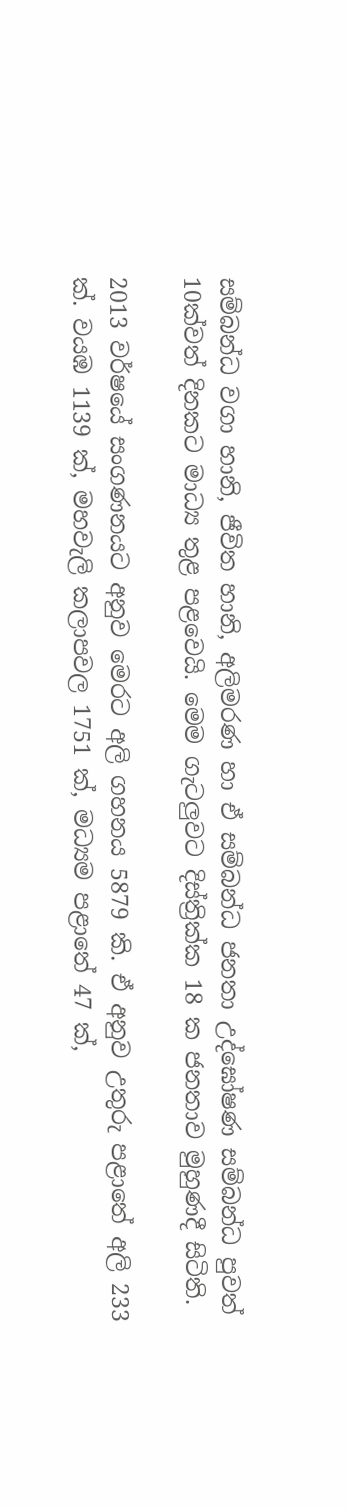සම්බන්ධ වගා හානි, ජීවිත හානි, අලිමරණ හා ඒ සම්බන්ධ ජනතා උද්ඝෝෂණ සම්බන්ධ පුවත් 10ක්වත් දිනකට මාධ්‍ය තුළ පළවෙයි. මෙම ගැටලුවට දිස්ත්‍රික්ක 18 ක ජනතාව මුහුණදී සිටිති.

2013 වර්ෂයේ සංගණනයට අනුව මෙරට අලි ගහනය 5879 කි. ඒ අනුව උතුරු පළාතේ අලි 233 ක්. වයඹ 1139 ක්, මහවැලි කලාපවල 1751 ක්, මධ්‍යම පළාතේ 47 ක්,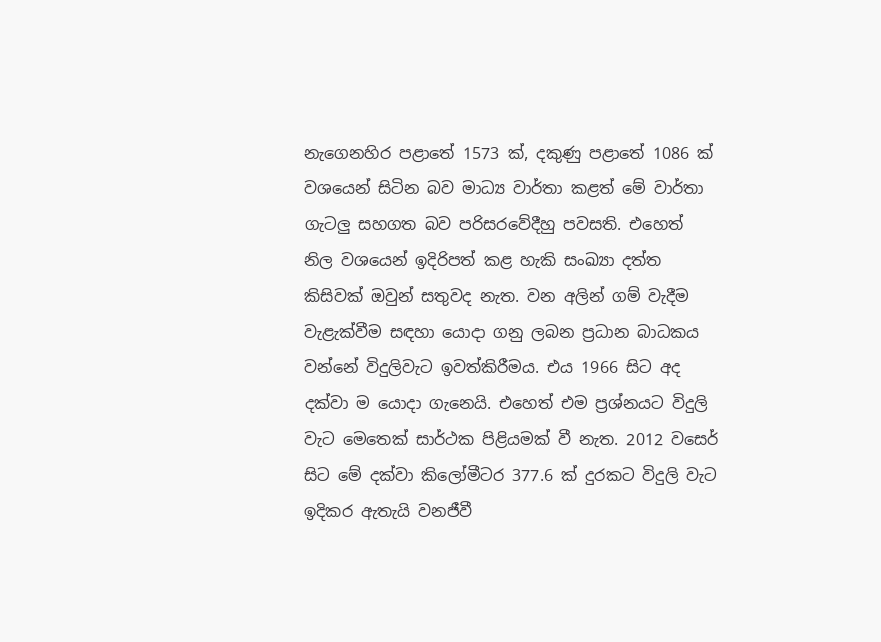නැගෙනහිර පළාතේ 1573 ක්, දකුණු පළාතේ 1086 ක් වශයෙන් සිටින බව මාධ්‍ය වාර්තා කළත් මේ වාර්තා ගැටලු සහගත බව පරිසරවේදීහු පවසති. එහෙත් නිල වශයෙන් ඉදිරිපත් කළ හැකි සංඛ්‍යා දත්ත කිසිවක් ඔවුන් සතුවද නැත. වන අලින් ගම් වැදීම වැළැක්වීම සඳහා යොදා ගනු ලබන ප්‍රධාන බාධකය වන්නේ විදුලිවැට ඉවත්කිරීමය. එය 1966 සිට අද දක්වා ම යොදා ගැනෙයි. එහෙත් එම ප්‍රශ්නයට විදුලි වැට ‍මෙතෙක් සාර්ථක පිළියමක් වී නැත. 2012 වස‍ෙර් සිට මේ දක්වා කිලෝමීටර 377.6 ක් දුරකට විදුලි වැට ඉදිකර ඇතැයි වනජීවී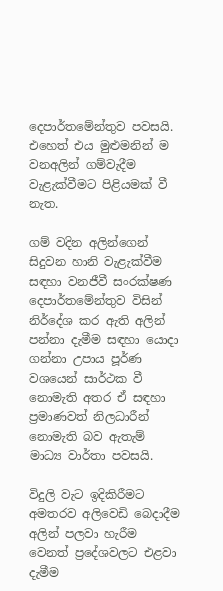දෙපාර්තමේන්තුව පවසයි. එහෙත් එය මුළුමනින් ම වනඅලින් ගම්වැදීම වැළැක්වීමට පිළියමක් වී නැත.

ගම් වදින අලින්ගෙන් සිදුවන හානි වැළැක්වීම සඳහා වනජීවී සංරක්ෂණ දෙපාර්තමේන්තුව විසින් නිර්දේශ කර ඇති අලින් පන්නා දැමීම සඳහා යොදා ගන්නා උපාය පූර්ණ වශයෙන් සාර්ථක වී නොමැති අතර ඒ සඳහා ප්‍රමාණවත් නිලධාරීන් නොමැති බව ඇතැම් මාධ්‍ය වාර්තා පවසයි.

විදුලි වැට ඉදිකිරීමට අමතරව අලිවෙඩි බෙදාදීම අලින් පලවා හැරීම වෙනත් ප්‍රදේශවලට එළවා දැමීම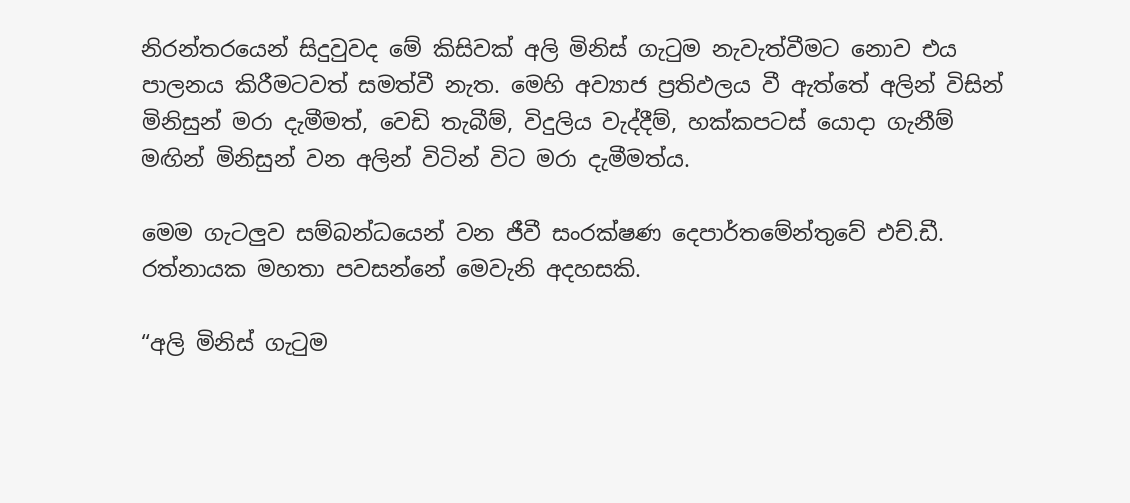නිරන්තරයෙන් සිදුවුවද මේ කිසිවක් අලි මිනිස් ගැටුම නැවැත්වීමට නොව එය පාලනය කිරීමටවත් සමත්වී නැත. මෙහි අව්‍යාජ ප්‍රතිඵලය වී ඇත්තේ අලින් විසින් මිනිසුන් මරා දැමීමත්, වෙඩි තැබීම්, විදුලිය වැද්දීම්, හක්කපටස් යොදා ගැනීම් මඟින් මිනිසුන් වන අලින් විටින් විට මරා දැමීමත්ය.

මෙම ගැටලුව සම්බන්ධයෙන් වන ජීවී සංරක්ෂණ දෙපාර්තමේන්තුවේ එච්.ඩී. රත්නායක මහතා පවසන්නේ මෙවැනි අදහසකි.

“අලි මිනිස් ගැටුම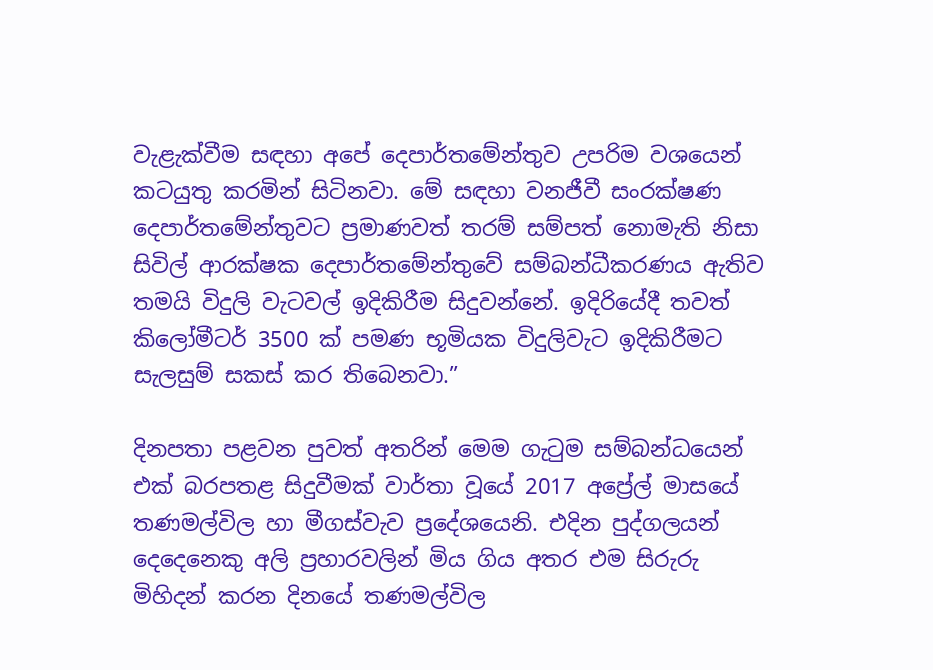වැළැක්වීම සඳහා අපේ දෙපාර්තමේන්තුව උපරිම වශයෙන් කටයුතු කරමින් සිටිනවා. මේ සඳහා වනජීවී සංරක්ෂණ දෙපාර්තමේන්තුවට ප්‍රමාණවත් තරම් සම්පත් නොමැති නිසා සිවිල් ආරක්ෂක දෙපාර්තමේන්තුවේ සම්බන්ධීකරණය ඇතිව තමයි විදුලි වැටවල් ඉදිකිරීම සිදුවන්නේ. ඉදිරියේදී තවත් කිලෝමීටර් 3500 ක් පමණ භූමියක විදුලිවැට ඉදිකිරීමට සැලසුම් සකස් කර තිබෙනවා.”

දිනපතා පළවන පුවත් අතරින් මෙම ගැටුම සම්බන්ධයෙන් එක් බරපතළ සිදුවීමක් වාර්තා වූයේ 2017 අප්‍රේල් මාසයේ තණමල්විල හා මීගස්වැව ප්‍රදේශයෙනි. එදින පුද්ගලයන් දෙදෙනෙකු අලි ප්‍රහාරවලින් මිය ගිය අතර එම සිරුරු මිහිදන් කරන දිනයේ තණමල්විල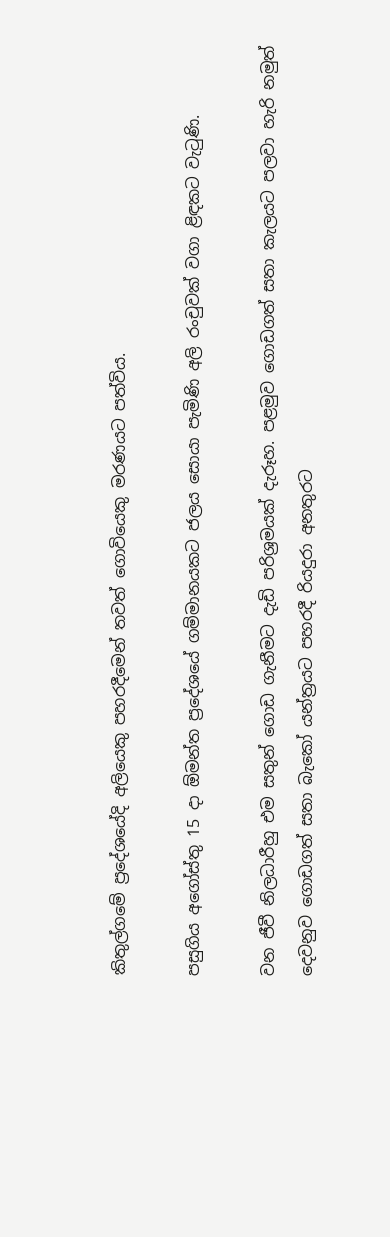කිතුල්ගමේ ප්‍රදේශයේදි අලියෙකු පහරදීමෙන් තවත් ‍ගොවියෙකු මරණයට පත්විය.

පසුගිය අගෝස්තු 15 දා ඕමන්ත ප්‍රදේශයේ ගම්මානයකට ජලය සොයා පැමිණි අලි රංචුවක් වගා ළිඳකට වැටුණි.

වන ජීවී නිලධාරීහු එම සතුන් ගොඩ ගැනීමට දැඩි පරිශ්‍රමයක් දැරූහ. පළමුව ගොඩගත් සතා කැලයට පලවා හැරි නමුත් දෙවනුව ගොඩගත් සතා බැකෝ යන්ත්‍රයට පහරදී රියදුරා අනතුරට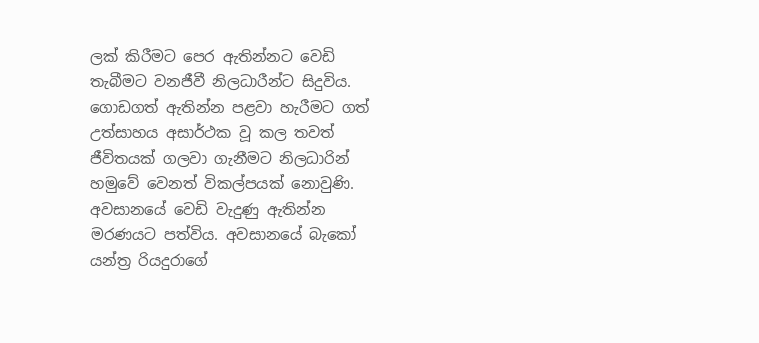ලක් කිරීමට පෙර ඇතින්නට වෙඩි තැබීමට වනජීවී නිලධාරීන්ට සිදුවිය. ගොඩගත් ඇතින්න පළවා හැරීමට ගත් උත්සාහය අසාර්ථක වූ කල තවත් ජීවිතයක් ගලවා ගැනීමට නිලධාරින් හමුවේ වෙනත් විකල්පයක් නොවුණි. අවසානයේ වෙඩි වැදුණු ඇතින්න මරණයට පත්විය. අවසානයේ බැකෝ යන්ත්‍ර රියදුරාගේ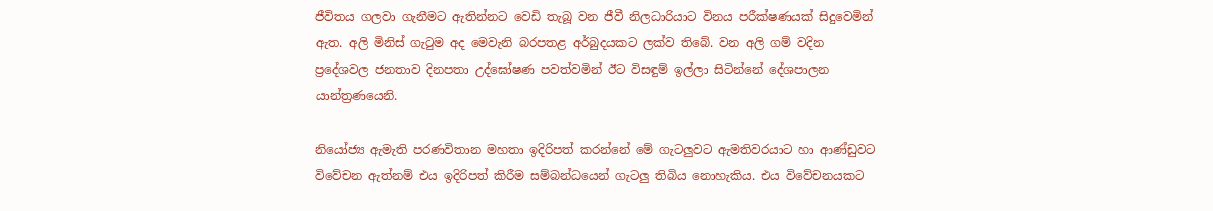ජීවිතය ගලවා ගැනීමට ඇතින්නට වෙඩි තැබූ වන ජීවී නිලධාරියාට විනය පරීක්ෂණයක් සිදුවෙමින් ඇත. අලි මිනිස් ගැටුම අද මෙවැනි බරපතළ අර්බුදයකට ලක්ව තිබේ. වන අලි ගම් වදින ප්‍රදේශවල ජනතාව දිනපතා උද්ඝෝෂණ පවත්වමින් ඊට විසඳුම් ඉල්ලා සිටින්නේ දේශපාලන යාන්ත්‍රණයෙනි.

නියෝජ්‍ය ඇමැති පරණවිතාන මහතා ඉදිරිපත් කරන්නේ මේ ගැටලුවට ඇමතිවරයාට හා ආණ්ඩුවට විවේචන ඇත්නම් එය ඉදිරිපත් කිරීම සම්බන්ධයෙන් ගැටලු තිබිය නොහැකිය. එය විවේචනයකට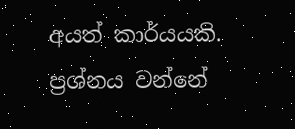අයත් කාර්යයකි. ප්‍රශ්නය වන්නේ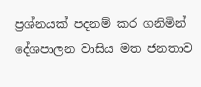ප්‍රශ්නයක් පදනම් කර ගනිමින් දේශපාලන වාසිය මත ජනතාව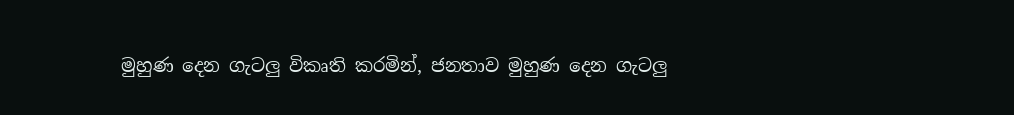මුහුණ දෙන ගැටලු විකෘති කරමින්, ජනතාව මුහුණ දෙන ගැටලු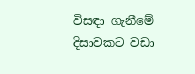විසඳා ගැනීමේ දිසාවකට වඩා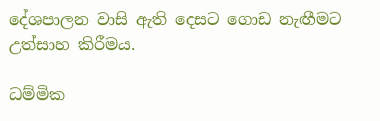දේශපාලන වාසි ඇති දෙසට ගොඩ නැඟීමට උත්සාහ කිරීමය.

ධම්මික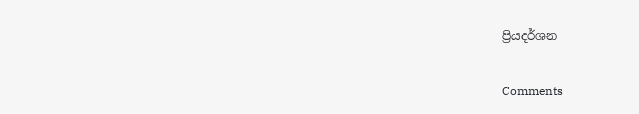ප්‍රියදර්ශන

Comments